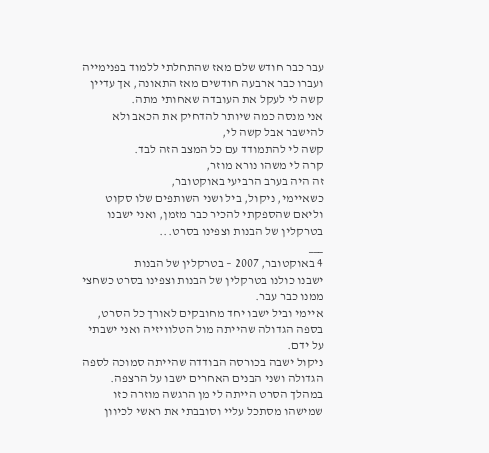עבר כבר חודש שלם מאז שהתחלתי ללמוד בפנימייה
ועברו כבר ארבעה חודשים מאז התאונה, אך עדיין קשה לי לעקל את העובדה שאחותי מתה.
אני מנסה כמה שיותר להדחיק את הכאב ולא להישבר אבל קשה לי,
קשה לי להתמודד עם כל המצב הזה לבד.
קרה לי משהו נורא מוזר,
זה היה בערב הרביעי באוקטובר,
כשאיימי, ניקול, ביל ושני השותפים שלו סקוט וליאם שהספקתי להכיר כבר מזמן, ואני ישבנו בטרקלין של הבנות וצפינו בסרט...
___
4 באוקטובר, 2007 – בטרקלין של הבנות
ישבנו כולנו בטרקלין של הבנות וצפינו בסרט כשחצי ממנו כבר עבר.
איימי וביל ישבו יחד מחובקים לאורך כל הסרט, בספה הגדולה שהייתה מול הטלוויזיה ואני ישבתי על ידם.
ניקול ישבה בכורסה הבודדה שהייתה סמוכה לספה הגדולה ושני הבנים האחרים ישבו על הרצפה.
במהלך הסרט הייתה לי מן הרגשה מוזרה כזו שמישהו מסתכל עליי וסובבתי את ראשי לכיוון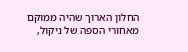החלון הארוך שהיה ממוקם מאחורי הספה של ניקול,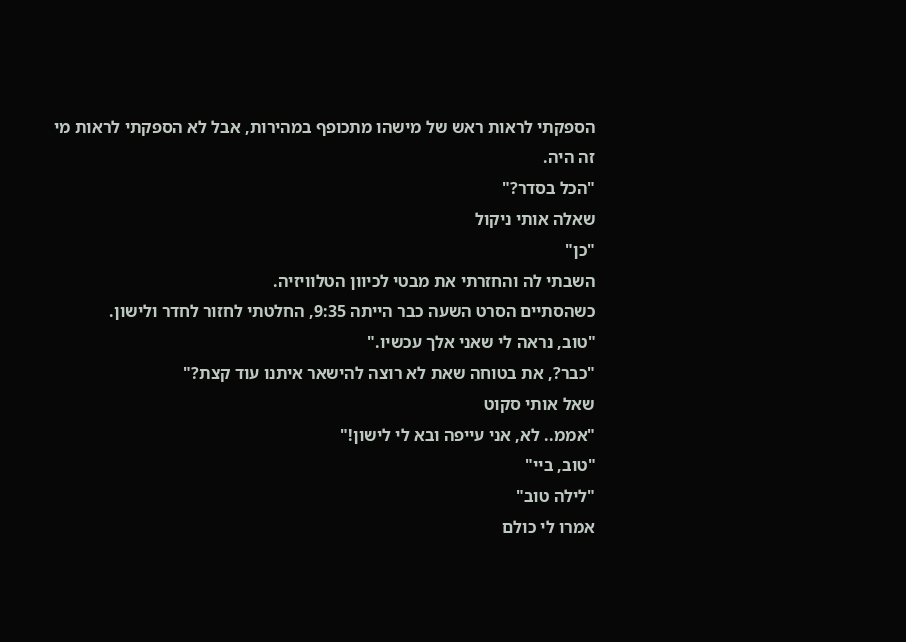הספקתי לראות ראש של מישהו מתכופף במהירות, אבל לא הספקתי לראות מי זה היה.
"הכל בסדר?"
שאלה אותי ניקול
"כן"
השבתי לה והחזרתי את מבטי לכיוון הטלוויזיה.
כשהסתיים הסרט השעה כבר הייתה 9:35, החלטתי לחזור לחדר ולישון.
"טוב, נראה לי שאני אלך עכשיו."
"כבר?, את בטוחה שאת לא רוצה להישאר איתנו עוד קצת?"
שאל אותי סקוט
"אממ.. לא, אני עייפה ובא לי לישון!"
"טוב, ביי"
"לילה טוב"
אמרו לי כולם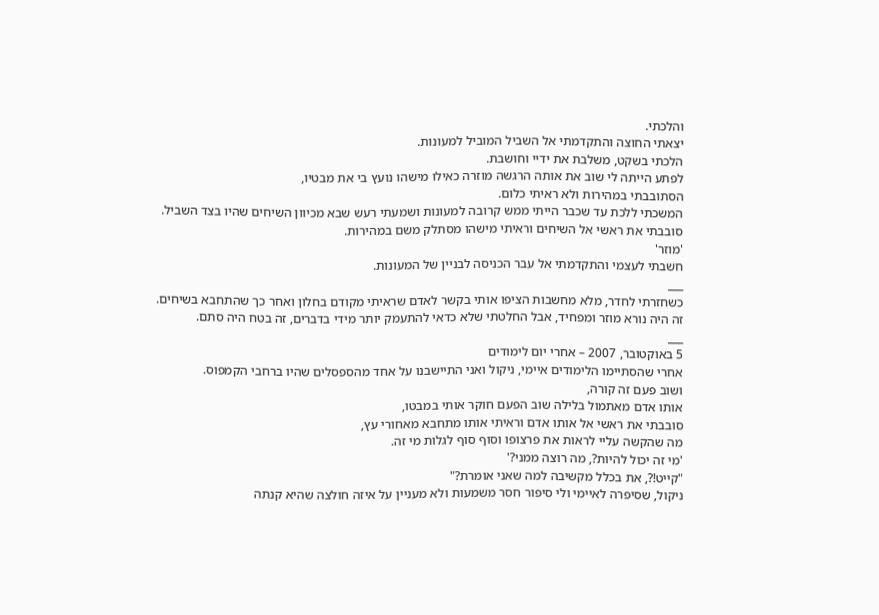והלכתי.
יצאתי החוצה והתקדמתי אל השביל המוביל למעונות.
הלכתי בשקט, משלבת את ידיי וחושבת.
לפתע הייתה לי שוב את אותה הרגשה מוזרה כאילו מישהו נועץ בי את מבטיו,
הסתובבתי במהירות ולא ראיתי כלום.
המשכתי ללכת עד שכבר הייתי ממש קרובה למעונות ושמעתי רעש שבא מכיוון השיחים שהיו בצד השביל.
סובבתי את ראשי אל השיחים וראיתי מישהו מסתלק משם במהירות.
'מוזר'
חשבתי לעצמי והתקדמתי אל עבר הכניסה לבניין של המעונות.
___
כשחזרתי לחדר, מלא מחשבות הציפו אותי בקשר לאדם שראיתי מקודם בחלון ואחר כך שהתחבא בשיחים.
זה היה נורא מוזר ומפחיד, אבל החלטתי שלא כדאי להתעמק יותר מידי בדברים, זה בטח היה סתם.
___
5 באוקטובר, 2007 – אחרי יום לימודים
אחרי שהסתיימו הלימודים איימי, ניקול ואני התיישבנו על אחד מהספסלים שהיו ברחבי הקמפוס.
ושוב פעם זה קורה,
אותו אדם מאתמול בלילה שוב הפעם חוקר אותי במבטו,
סובבתי את ראשי אל אותו אדם וראיתי אותו מתחבא מאחורי עץ,
מה שהקשה עליי לראות את פרצופו וסוף סוף לגלות מי זה.
'מי זה יכול להיות?, מה רוצה ממני?'
"קייט!?, את בכלל מקשיבה למה שאני אומרת?"
ניקול, שסיפרה לאיימי ולי סיפור חסר משמעות ולא מעניין על איזה חולצה שהיא קנתה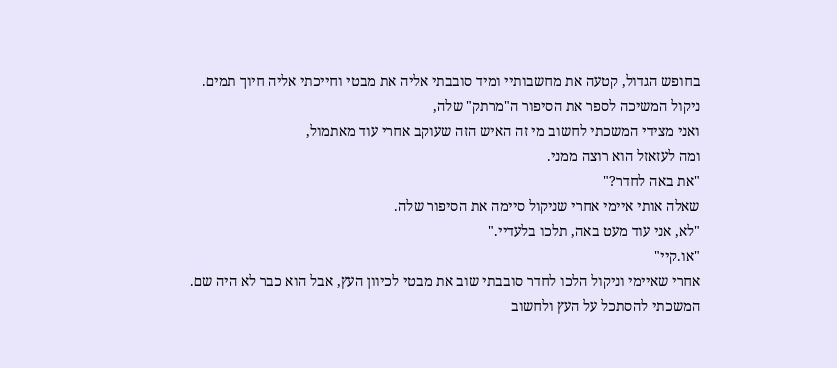בחופש הגדול, קטעה את מחשבותיי ומיד סובבתי אליה את מבטי וחייכתי אליה חיוך תמים.
ניקול המשיכה לספר את הסיפור ה"מרתק" שלה,
ואני מצידי המשכתי לחשוב מי זה האיש הזה שעוקב אחרי עוד מאתמול,
ומה לעזאזל הוא רוצה ממני.
"את באה לחדר?"
שאלה אותי איימי אחרי שניקול סיימה את הסיפור שלה.
"לא, אני עוד מעט באה, תלכו בלעדיי."
"או.קיי"
אחרי שאיימי וניקול הלכו לחדר סובבתי שוב את מבטי לכיוון העץ, אבל הוא כבר לא היה שם.
המשכתי להסתכל על העץ ולחשוב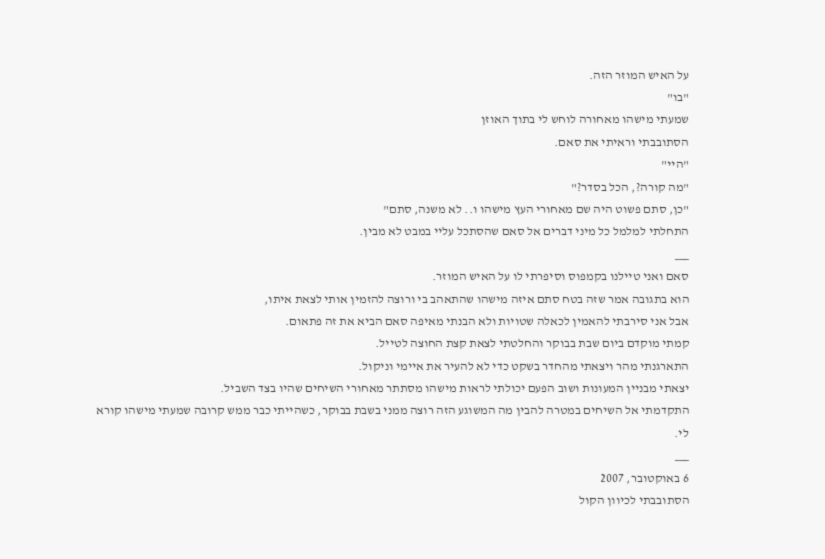על האיש המוזר הזה.
"בו"
שמעתי מישהו מאחורה לוחש לי בתוך האוזן
הסתובבתי וראיתי את סאם.
"היי"
"מה קורה?, הכל בסדר?"
"כן, סתם פשוט היה שם מאחורי העץ מישהו ו.. לא משנה, סתם"
התחלתי למלמל כל מיני דברים אל סאם שהסתכל עליי במבט לא מבין.
___
סאם ואני טיילנו בקמפוס וסיפרתי לו על האיש המוזר.
הוא בתגובה אמר שזה בטח סתם איזה מישהו שהתאהב בי ורוצה להזמין אותי לצאת איתו,
אבל אני סירבתי להאמין לכאלה שטויות ולא הבנתי מאיפה סאם הביא את זה פתאום.
קמתי מוקדם ביום שבת בבוקר והחלטתי לצאת קצת החוצה לטייל.
התארגנתי מהר ויצאתי מהחדר בשקט כדי לא להעיר את איימי וניקול.
יצאתי מבניין המעונות ושוב הפעם יכולתי לראות מישהו מסתתר מאחורי השיחים שהיו בצד השביל.
התקדמתי אל השיחים במטרה להבין מה המשוגע הזה רוצה ממני בשבת בבוקר, כשהייתי כבר ממש קרובה שמעתי מישהו קורא לי.
___
6 באוקטובר, 2007
הסתובבתי לכיוון הקול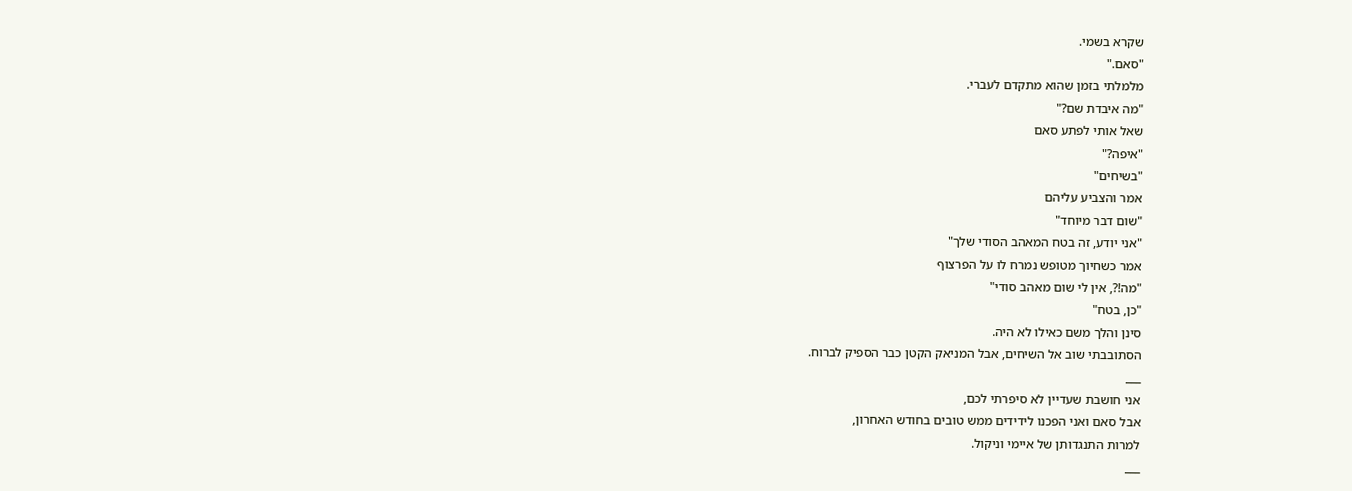שקרא בשמי.
"סאם."
מלמלתי בזמן שהוא מתקדם לעברי.
"מה איבדת שם?"
שאל אותי לפתע סאם
"איפה?"
"בשיחים"
אמר והצביע עליהם
"שום דבר מיוחד"
"אני יודע, זה בטח המאהב הסודי שלך"
אמר כשחיוך מטופש נמרח לו על הפרצוף
"מה!?, אין לי שום מאהב סודי"
"כן, בטח"
סינן והלך משם כאילו לא היה.
הסתובבתי שוב אל השיחים, אבל המניאק הקטן כבר הספיק לברוח.
___
אני חושבת שעדיין לא סיפרתי לכם,
אבל סאם ואני הפכנו לידידים ממש טובים בחודש האחרון,
למרות התנגדותן של איימי וניקול.
___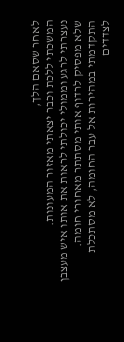לאחר שסאם הלך,
המשכתי ללכת וכבר יצאתי מאזור המעונות.
נעצרתי לרגע וממולי יכולתי לראות את אותו איש מעצבן שלא מפסיק לרדוף אותי מסתתר מאחורי חומה.
התקדמתי במהירות אל עבר החומה, לא מסתכלת לצדדים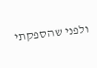ולפני שהספקתי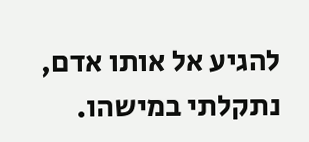להגיע אל אותו אדם,
נתקלתי במישהו.